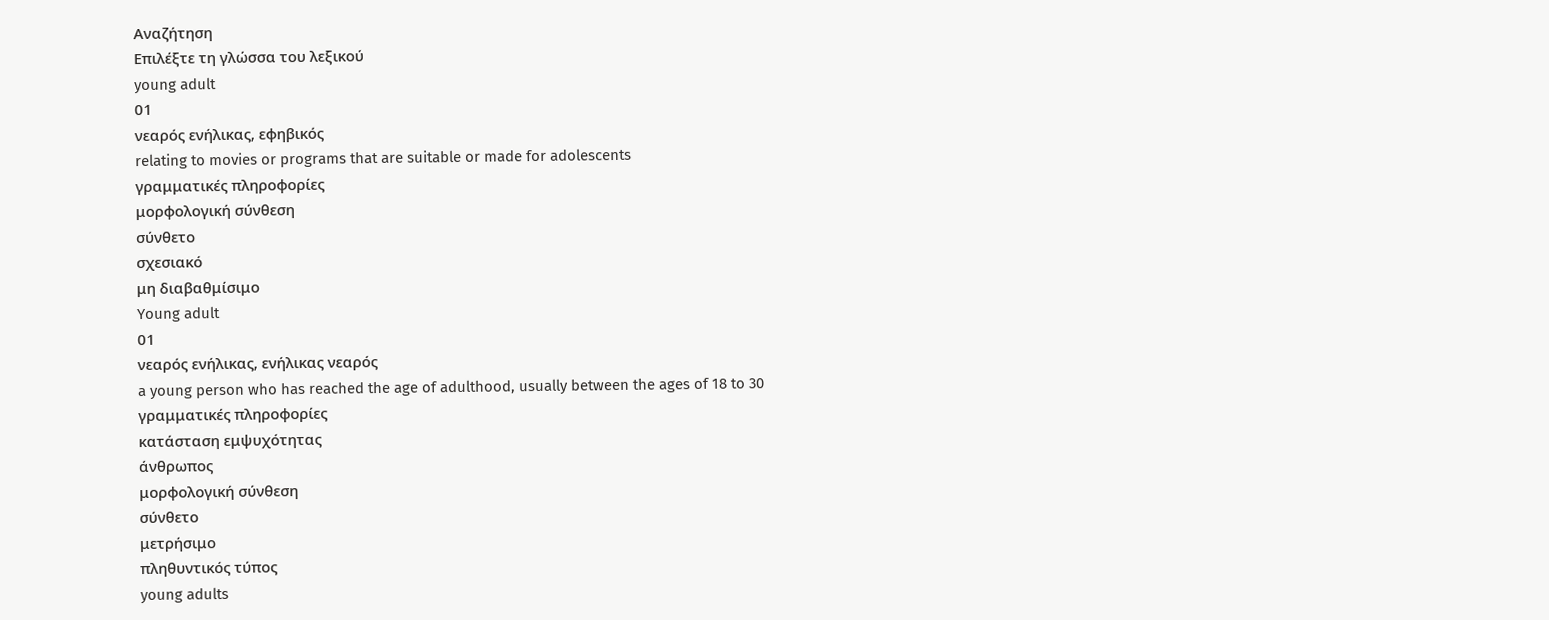Αναζήτηση
Επιλέξτε τη γλώσσα του λεξικού
young adult
01
νεαρός ενήλικας, εφηβικός
relating to movies or programs that are suitable or made for adolescents
γραμματικές πληροφορίες
μορφολογική σύνθεση
σύνθετο
σχεσιακό
μη διαβαθμίσιμο
Young adult
01
νεαρός ενήλικας, ενήλικας νεαρός
a young person who has reached the age of adulthood, usually between the ages of 18 to 30
γραμματικές πληροφορίες
κατάσταση εμψυχότητας
άνθρωπος
μορφολογική σύνθεση
σύνθετο
μετρήσιμο
πληθυντικός τύπος
young adults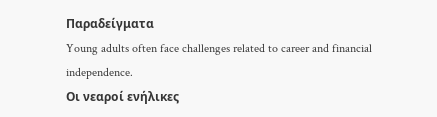Παραδείγματα
Young adults often face challenges related to career and financial independence.
Οι νεαροί ενήλικες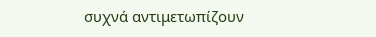συχνά αντιμετωπίζουν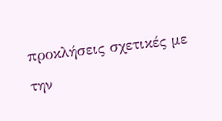προκλήσεις σχετικές με την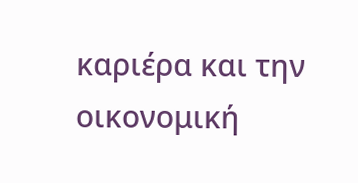καριέρα και την οικονομική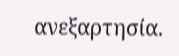ανεξαρτησία.